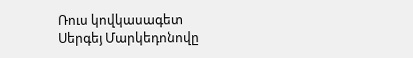Ռուս կովկասագետ Սերգեյ Մարկեդոնովը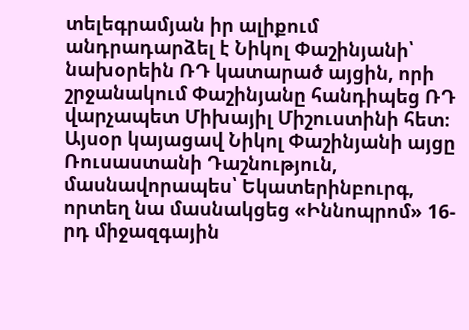տելեգրամյան իր ալիքում անդրադարձել է Նիկոլ Փաշինյանի՝ նախօրեին ՌԴ կատարած այցին, որի շրջանակում Փաշինյանը հանդիպեց ՌԴ վարչապետ Միխայիլ Միշուստինի հետ։
Այսօր կայացավ Նիկոլ Փաշինյանի այցը Ռուսաստանի Դաշնություն, մասնավորապես՝ Եկատերինբուրգ, որտեղ նա մասնակցեց «Իննոպրոմ» 16-րդ միջազգային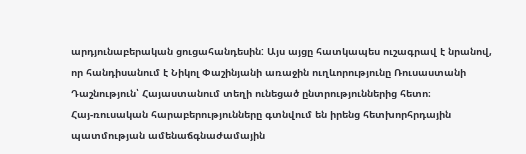արդյունաբերական ցուցահանդեսին: Այս այցը հատկապես ուշագրավ է նրանով, որ հանդիսանում է Նիկոլ Փաշինյանի առաջին ուղևորությունը Ռուսաստանի Դաշնություն՝ Հայաստանում տեղի ունեցած ընտրություններից հետո։
Հայ-ռուսական հարաբերությունները գտնվում են իրենց հետխորհրդային պատմության ամենաճգնաժամային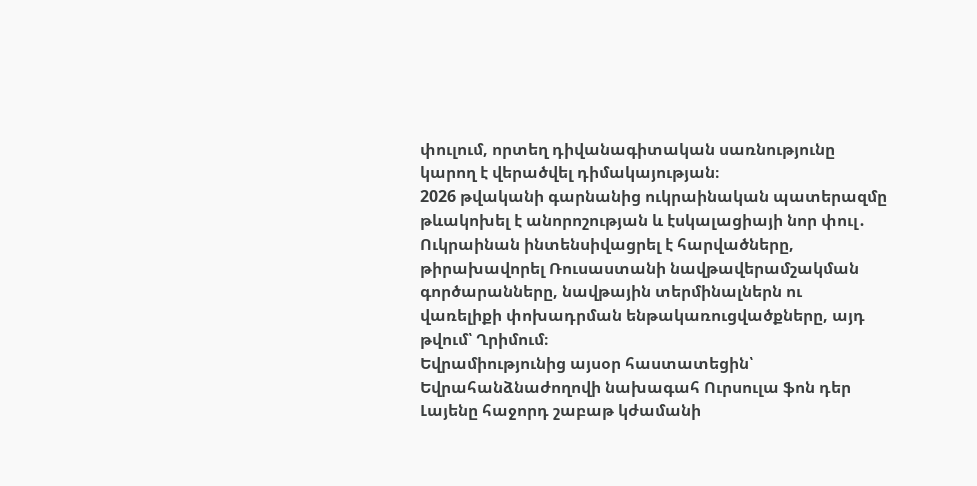փուլում, որտեղ դիվանագիտական սառնությունը կարող է վերածվել դիմակայության։
2026 թվականի գարնանից ուկրաինական պատերազմը թևակոխել է անորոշության և էսկալացիայի նոր փուլ․ Ուկրաինան ինտենսիվացրել է հարվածները, թիրախավորել Ռուսաստանի նավթավերամշակման գործարանները, նավթային տերմինալներն ու վառելիքի փոխադրման ենթակառուցվածքները, այդ թվում՝ Ղրիմում։
Եվրամիությունից այսօր հաստատեցին՝ Եվրահանձնաժողովի նախագահ Ուրսուլա ֆոն դեր Լայենը հաջորդ շաբաթ կժամանի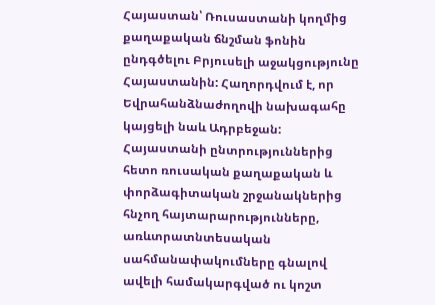Հայաստան՝ Ռուսաստանի կողմից քաղաքական ճնշման ֆոնին ընդգծելու Բրյուսելի աջակցությունը Հայաստանին: Հաղորդվում է, որ Եվրահանձնաժողովի նախագահը կայցելի նաև Ադրբեջան:
Հայաստանի ընտրություններից հետո ռուսական քաղաքական և փորձագիտական շրջանակներից հնչող հայտարարությունները, առևտրատնտեսական սահմանափակումները գնալով ավելի համակարգված ու կոշտ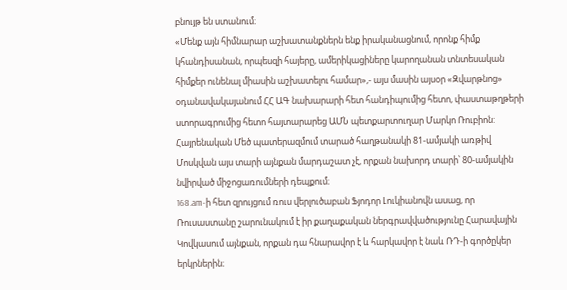բնույթ են ստանում։
«Մենք այն հիմնարար աշխատանքներն ենք իրականացնում, որոնք հիմք կհանդիսանան, որպեսզի հայերը, ամերիկացիները կարողանան տնտեսական հիմքեր ունենալ միասին աշխատելու համար»,- այս մասին այսօր «Զվարթնոց» օդանավակայանում ՀՀ ԱԳ նախարարի հետ հանդիպումից հետո, փաստաթղթերի ստորագրումից հետո հայտարարեց ԱՄՆ պետքարտուղար Մարկո Ռուբիոն:
Հայրենական Մեծ պատերազմում տարած հաղթանակի 81-ամյակի առթիվ Մոսկվան այս տարի այնքան մարդաշատ չէ, որքան նախորդ տարի՝ 80-ամյակին նվիրված միջոցառումների դեպքում։
168.am-ի հետ զրույցում ռուս վերլուծաբան Ֆյոդոր Լուկիանովն ասաց, որ Ռուսաստանը շարունակում է իր քաղաքական ներգրավվածությունը Հարավային Կովկասում այնքան, որքան դա հնարավոր է և հարկավոր է նաև ՌԴ-ի գործըկեր երկրներին։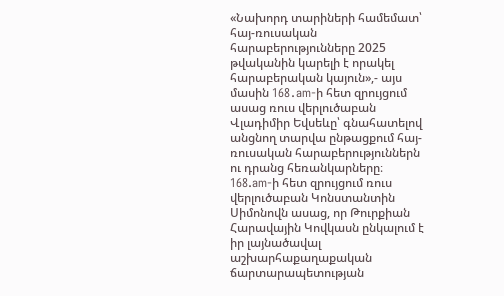«Նախորդ տարիների համեմատ՝ հայ-ռուսական հարաբերությունները 2025 թվականին կարելի է որակել հարաբերական կայուն»,- այս մասին 168․am-ի հետ զրույցում ասաց ռուս վերլուծաբան Վլադիմիր Եվսեևը՝ գնահատելով անցնող տարվա ընթացքում հայ-ռուսական հարաբերություններն ու դրանց հեռանկարները։
168.am-ի հետ զրույցում ռուս վերլուծաբան Կոնստանտին Սիմոնովն ասաց, որ Թուրքիան Հարավային Կովկասն ընկալում է իր լայնածավալ աշխարհաքաղաքական ճարտարապետության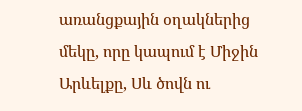առանցքային օղակներից մեկը, որը կապում է Միջին Արևելքը, Սև ծովն ու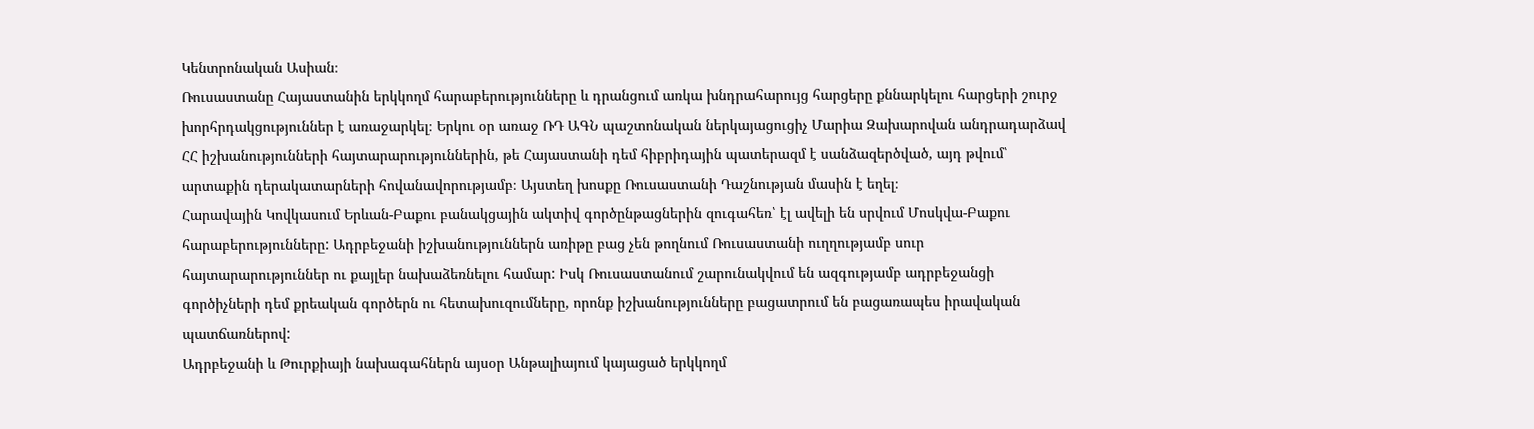Կենտրոնական Ասիան։
Ռուսաստանը Հայաստանին երկկողմ հարաբերությունները և դրանցում առկա խնդրահարույց հարցերը քննարկելու հարցերի շուրջ խորհրդակցություններ է առաջարկել։ Երկու օր առաջ ՌԴ ԱԳՆ պաշտոնական ներկայացուցիչ Մարիա Զախարովան անդրադարձավ ՀՀ իշխանությունների հայտարարություններին, թե Հայաստանի դեմ հիբրիդային պատերազմ է սանձազերծված, այդ թվում՝ արտաքին դերակատարների հովանավորությամբ։ Այստեղ խոսքը Ռուսաստանի Դաշնության մասին է եղել։
Հարավային Կովկասում Երևան-Բաքու բանակցային ակտիվ գործընթացներին զուգահեռ՝ էլ ավելի են սրվում Մոսկվա-Բաքու հարաբերությունները: Ադրբեջանի իշխանություններն առիթը բաց չեն թողնում Ռուսաստանի ուղղությամբ սուր հայտարարություններ ու քայլեր նախաձեռնելու համար: Իսկ Ռուսաստանում շարունակվում են ազգությամբ ադրբեջանցի գործիչների դեմ քրեական գործերն ու հետախուզումները, որոնք իշխանությունները բացատրում են բացառապես իրավական պատճառներով:
Ադրբեջանի և Թուրքիայի նախագահներն այսօր Անթալիայում կայացած երկկողմ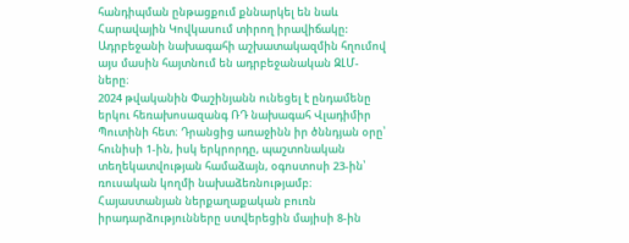հանդիպման ընթացքում քննարկել են նաև Հարավային Կովկասում տիրող իրավիճակը: Ադրբեջանի նախագահի աշխատակազմին հղումով այս մասին հայտնում են ադրբեջանական ԶԼՄ-ները։
2024 թվականին Փաշինյանն ունեցել է ընդամենը երկու հեռախոսազանգ ՌԴ նախագահ Վլադիմիր Պուտինի հետ։ Դրանցից առաջինն իր ծննդյան օրը՝ հունիսի 1-ին, իսկ երկրորդը, պաշտոնական տեղեկատվության համաձայն, օգոստոսի 23-ին՝ ռուսական կողմի նախաձեռնությամբ։
Հայաստանյան ներքաղաքական բուռն իրադարձությունները ստվերեցին մայիսի 8-ին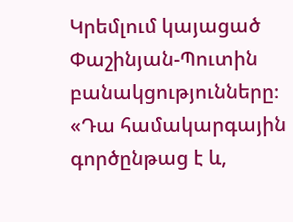Կրեմլում կայացած Փաշինյան-Պուտին բանակցությունները։
«Դա համակարգային գործընթաց է և,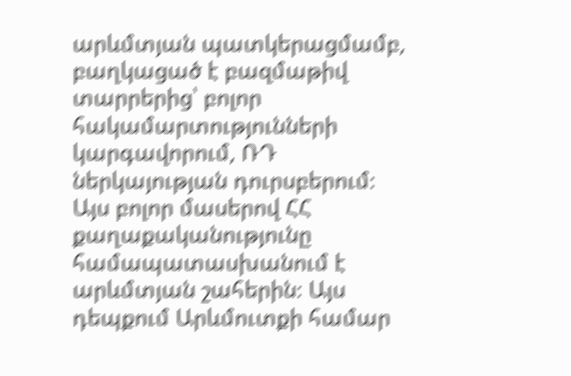արևմտյան պատկերացմամբ, բաղկացած է բազմաթիվ տարրերից՝ բոլոր հակամարտությունների կարգավորում, ՌԴ ներկայության դուրսբերում։ Այս բոլոր մասերով ՀՀ քաղաքականությունը համապատասխանում է արևմտյան շահերին։ Այս դեպքում Արևմուտքի համար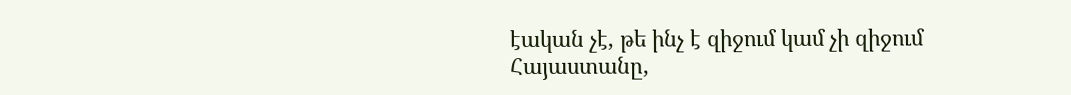էական չէ, թե ինչ է զիջում կամ չի զիջում Հայաստանը,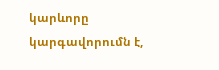կարևորը կարգավորումն է,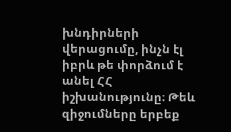խնդիրների վերացումը, ինչն էլ իբրև թե փորձում է անել ՀՀ իշխանությունը։ Թեև զիջումները երբեք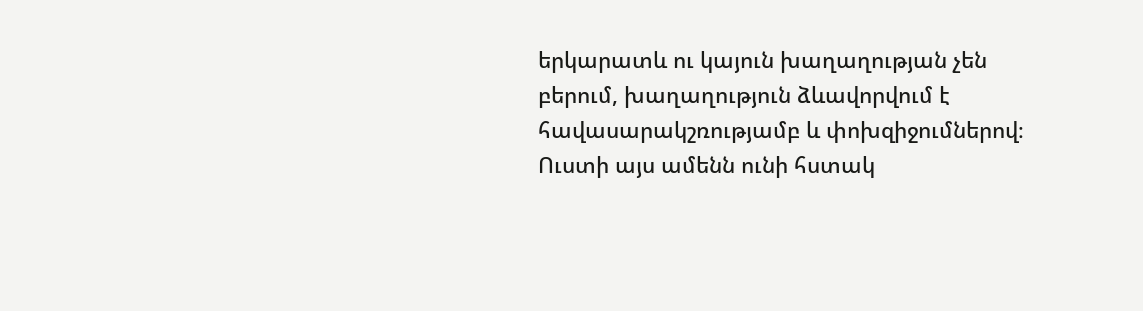երկարատև ու կայուն խաղաղության չեն բերում, խաղաղություն ձևավորվում է հավասարակշռությամբ և փոխզիջումներով։ Ուստի այս ամենն ունի հստակ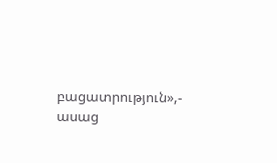բացատրություն»,- ասաց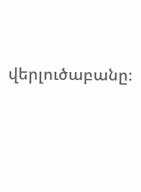վերլուծաբանը։